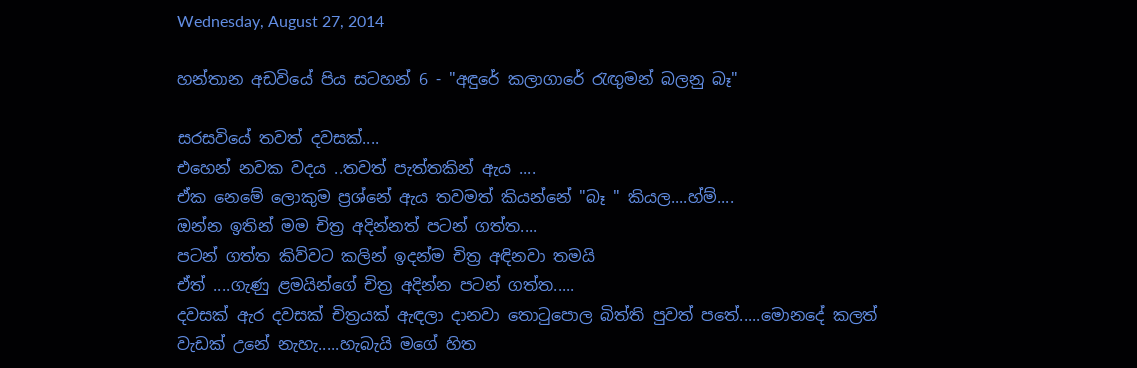Wednesday, August 27, 2014

හන්තාන අඩවියේ පිය සටහන් 6 - "අඳුරේ කලාගාරේ රැඟුමන් බලනු බෑ"

සරසවියේ තවත් දවසක්....
එහෙන් නවක වදය ..තවත් පැත්තකින් ඇය ....
ඒක නෙමේ ලොකුම ප්‍රශ්නේ ඇය තවමත් කියන්නේ "බෑ " කියල....හ්ම්....
ඔන්න ඉතින් මම චිත්‍ර අදින්නත් පටන් ගත්ත....
පටන් ගත්ත කිව්වට කලින් ඉදන්ම චිත්‍ර අඳිනවා තමයි
ඒත් ....ගැණු ළමයින්ගේ චිත්‍ර අදින්න පටන් ගත්ත.....
දවසක් ඇර දවසක් චිත්‍රයක් ඇඳලා දානවා තොටුපොල බිත්ති පුවත් පතේ.....මොනදේ කලත් වැඩක් උනේ නැහැ.....හැබැයි මගේ හිත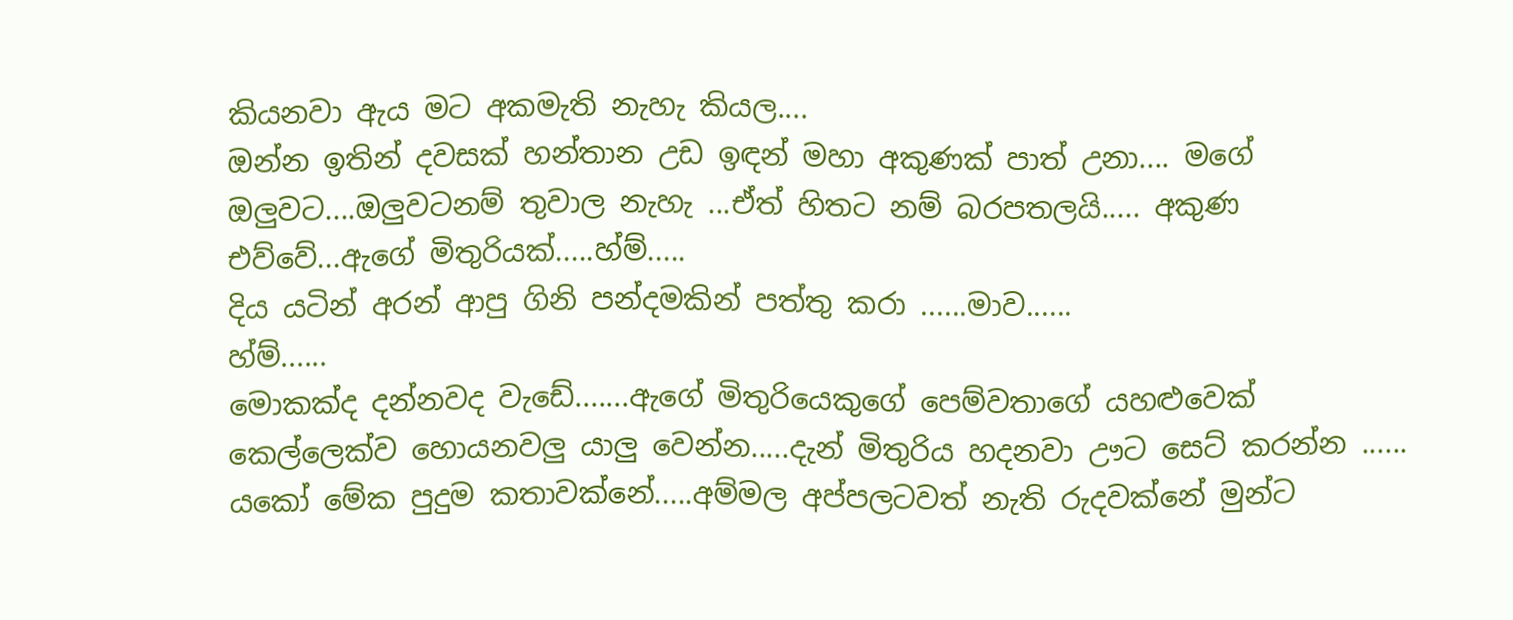කියනවා ඇය මට අකමැති නැහැ කියල....
ඔන්න ඉතින් දවසක් හන්තාන උඩ ඉඳන් මහා අකුණක් පාත් උනා.... මගේ ඔලුවට....ඔලුවටනම් තුවාල නැහැ ...ඒත් හිතට නම් බරපතලයි..... අකුණ එව්වේ...ඇගේ මිතුරියක්.....හ්ම්.....
දිය යටින් අරන් ආපු ගිනි පන්දමකින් පත්තු කරා ......මාව......
හ්ම්......
මොකක්ද දන්නවද වැඩේ.......ඇගේ මිතුරියෙකුගේ පෙම්වතාගේ යහළුවෙක් කෙල්ලෙක්ව හොයනවලු යාලු වෙන්න.....දැන් මිතුරිය හදනවා ඌට සෙට් කරන්න ......
යකෝ මේක පුදුම කතාවක්නේ.....අම්මල අප්පලටවත් නැති රුදවක්නේ මුන්ට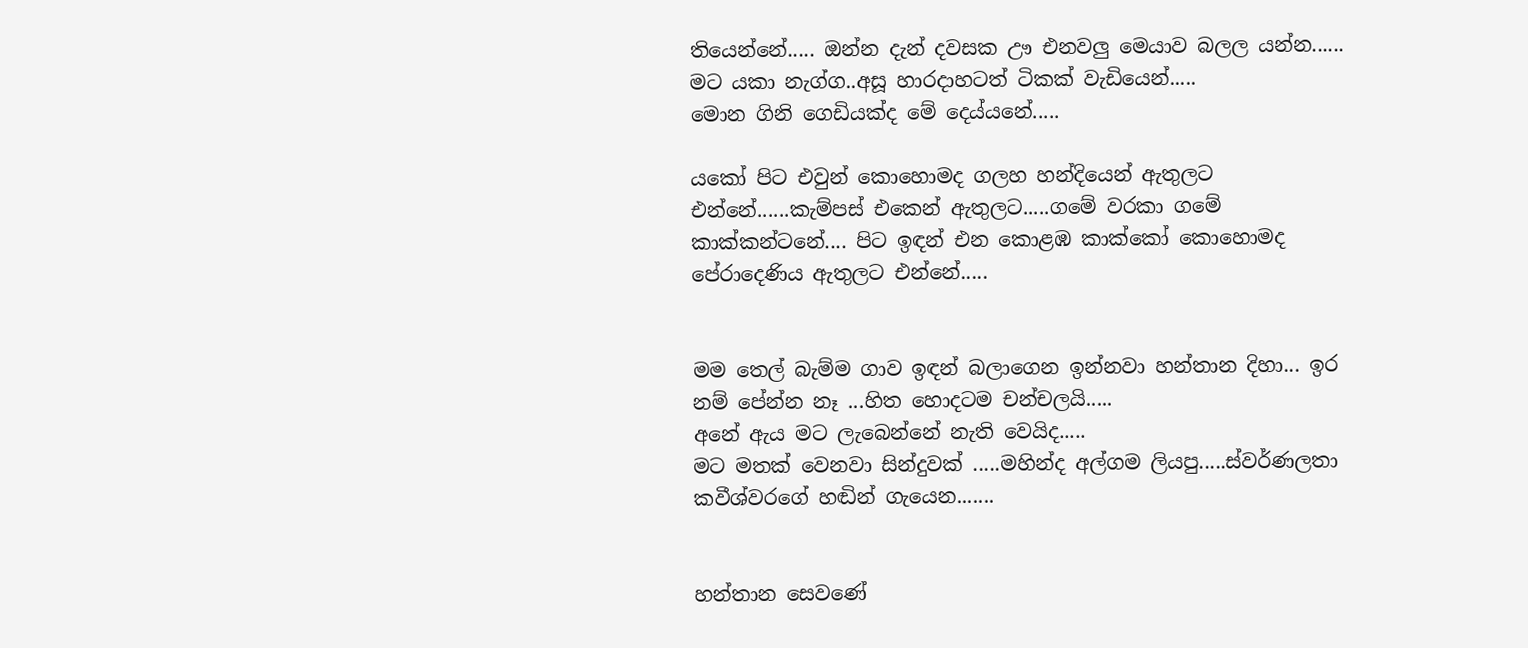තියෙන්නේ..... ඔන්න දැන් දවසක ඌ එනවලු මෙයාව බලල යන්න...... මට යකා නැග්ග..අසූ හාරදාහටත් ටිකක් වැඩියෙන්.....
මොන ගිනි ගෙඩියක්ද මේ දෙය්යනේ.....

යකෝ පිට එවුන් කොහොමද ගලහ හන්දියෙන් ඇතුලට එන්නේ......කැම්පස් එකෙන් ඇතුලට.....ගමේ වරකා ගමේ කාක්කන්ටනේ.... පිට ඉඳන් එන කොළඹ කාක්කෝ කොහොමද පේරාදෙණිය ඇතුලට එන්නේ.....


මම තෙල් බැම්ම ගාව ඉඳන් බලාගෙන ඉන්නවා හන්තාන දිහා... ඉර නම් පේන්න නෑ ...හිත හොදටම චන්චලයි.....
අනේ ඇය මට ලැබෙන්නේ නැති වෙයිද.....
මට මතක් වෙනවා සින්දුවක් .....මහින්ද අල්ගම ලියපු.....ස්වර්ණලතා කවීශ්වරගේ හඬින් ගැයෙන.......


හන්තාන සෙවණේ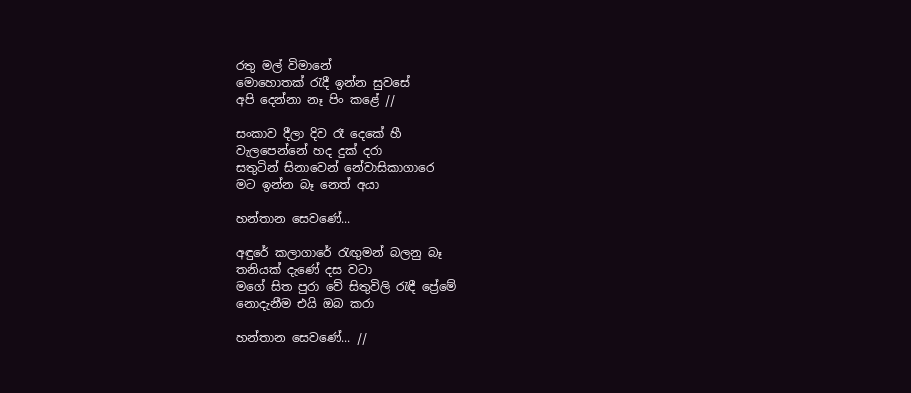රතු මල් විමානේ
මොහොතක් රැදී ඉන්න සුවසේ
අපි දෙන්නා නෑ පිං කළේ //

සංකාව දීලා දිව රෑ දෙකේ හී
වැලපෙන්නේ හද දුක් දරා
සතුටින් සිනාවෙන් නේවාසිකාගාරෙ
මට ඉන්න බෑ නෙත් අයා

හන්තාන සෙවණේ...

අඳුරේ කලාගාරේ රැඟුමන් බලනු බෑ
තනියක් දැණේ දස වටා
මගේ සිත පුරා වේ සිතුවිලි රැඳී ප්‍රේමේ
නොදැනීම එයි ඔබ කරා

හන්තාන සෙවණේ... //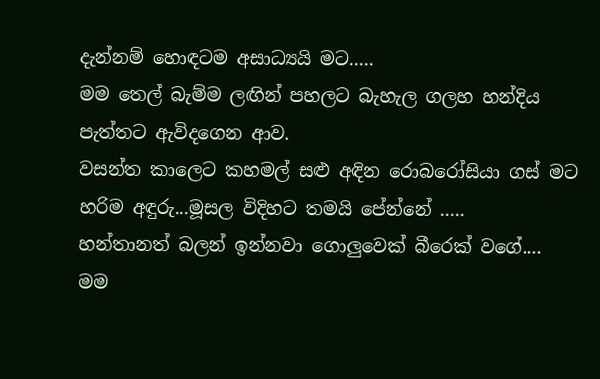දැන්නම් හොඳටම අසාධ්‍යයි මට.....
මම තෙල් බැම්ම ලඟින් පහලට බැහැල ගලහ හන්දිය පැත්තට ඇවිදගෙන ආව.
වසන්ත කාලෙට කහමල් සළු අඳින රොබරෝසියා ගස් මට හරිම අඳුරු...මූසල විදිහට තමයි පේන්නේ .....
හන්තානත් බලන් ඉන්නවා ගොලුවෙක් බීරෙක් වගේ....
මම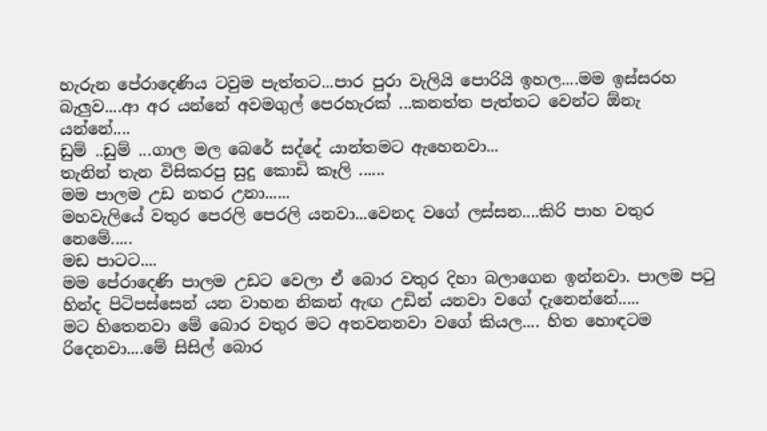හැරුන පේරාදෙණිය ටවුම පැත්තට...පාර පුරා වැලියි පොරියි ඉහල....මම ඉස්සරහ බැලුව....ආ අර යන්නේ අවමගුල් පෙරහැරක් ...කනත්ත පැත්තට වෙන්ට ඕනැ යන්නේ....
ඩුම් ..ඩුම් ...ගාල මල බෙරේ සද්දේ යාන්තමට ඇහෙනවා...
තැනින් තැන විසිකරපු සුදු කොඩි කෑලි ......
මම පාලම උඩ නතර උනා......
මහවැලියේ වතුර පෙරලි පෙරලි යනවා...වෙනද වගේ ලස්සන....කිරි පාහ වතුර නෙමේ.....
මඩ පාටට....
මම පේරාදෙණි පාලම උඩට වෙලා ඒ බොර වතුර දිහා බලාගෙන ඉන්නවා. පාලම පටු හින්ද පිටිපස්සෙන් යන වාහන නිකන් ඇඟ උඩින් යනවා වගේ දැනෙන්නේ.....
මට හිතෙනවා මේ බොර වතුර මට අතවනනවා වගේ කියල.... හිත හොඳටම රිදෙනවා....මේ සිසිල් බොර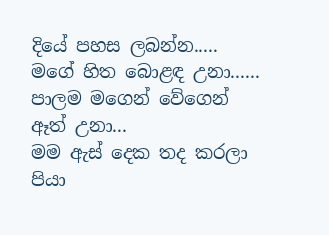දියේ පහස ලබන්න.....
මගේ හිත බොළඳ උනා......
පාලම මගෙන් වේගෙන් ඈත් උනා...
මම ඇස් දෙක තද කරලා පියා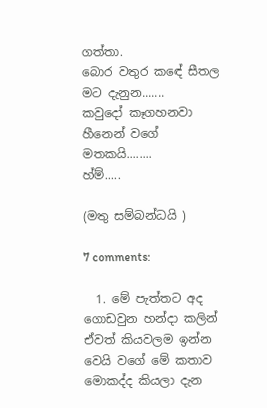ගත්තා.
බොර වතුර කඳේ සීතල මට දැනුන.......
කවුදෝ කෑගහනවා හීනෙන් වගේ මතකයි........
හ්ම්.....

(මතු සම්බන්ධයි )

7 comments:

  1. මේ පැත්තට අද ගොඩවුන හන්දා කලින් ඒවත් කියවලම ඉන්න වෙයි වගේ මේ කතාව මොකද්ද කියලා දැන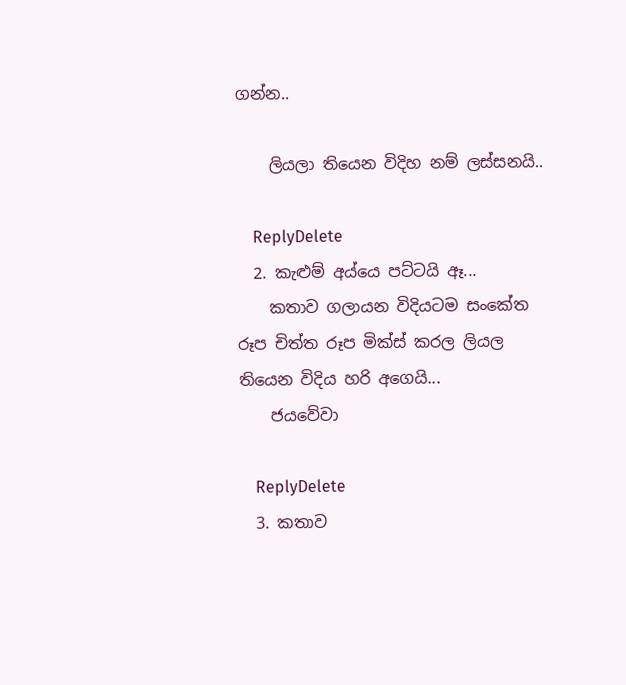ගන්න..

    ලියලා තියෙන විදිහ නම් ලස්සනයි..

    ReplyDelete
  2. කැළුම් අය්යෙ පට්ටයි ඈ...
    කතාව ගලායන විදියටම සංකේත රූප චිත්ත රූප මික්ස් කරල ලියල තියෙන විදිය හරි අගෙයි...
    ජයවේවා

    ReplyDelete
  3. කතාව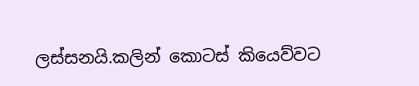ලස්සනයි.කලින් කොටස් කියෙව්වට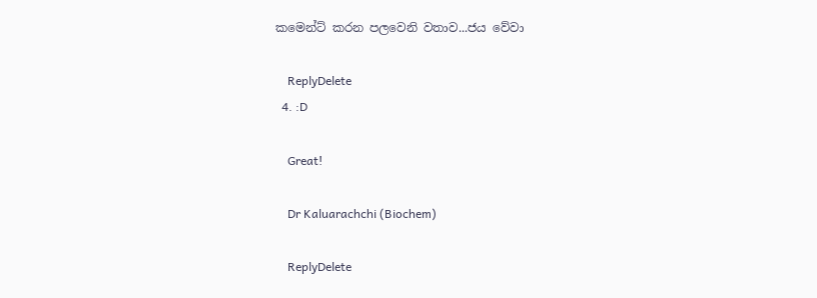කමෙන්ට් කරන පලවෙනි වතාව...ජය වේවා

    ReplyDelete
  4. :D

    Great!

    Dr Kaluarachchi (Biochem)

    ReplyDelete